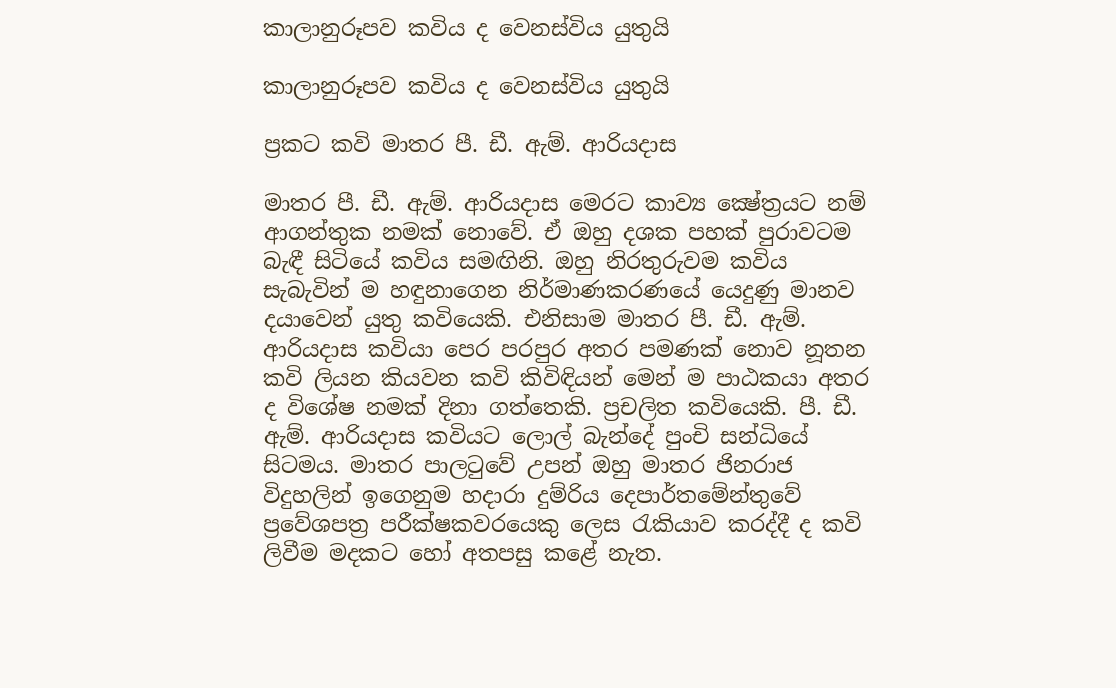කාලානුරූපව කවිය ද වෙනස්විය යුතුයි

කාලානුරූපව කවිය ද වෙනස්විය යුතුයි

ප්‍රකට කවි මාතර පී. ඩී. ඇම්. ආරියදාස

මාතර පී. ඩී. ඇම්. ආරියදාස මෙරට කාව්‍ය ක්‍ෂේත්‍රයට නම් ආගන්තුක නමක් නොවේ. ඒ ඔහු දශක පහක් පුරාවටම බැඳී සිටියේ කවිය සමඟිනි. ඔහු නිරතුරුවම කවිය සැබැවින් ම හඳුනාගෙන නිර්මාණකරණයේ යෙදුණු මානව දයාවෙන් යුතු කවියෙකි. එනිසාම මාතර පී. ඩී. ඇම්. ආරියදාස කවියා පෙර පරපුර අතර පමණක් නොව නූතන කවි ලියන කියවන කවි කිවිඳියන් මෙන් ම පාඨකයා අතර ද විශේෂ නමක් දිනා ගත්තෙකි. ප්‍රචලිත කවියෙකි. පී. ඩී. ඇම්. ආරියදාස කවියට ලොල් බැන්දේ පුංචි සන්ධියේ සිටමය. මාතර පාලටුවේ උපන් ඔහු මාතර ජිනරාජ විදුහලින් ඉගෙනුම හදාරා දුම්රිය දෙපාර්තමේන්තුවේ ප්‍රවේශපත්‍ර පරීක්ෂකවරයෙකු ලෙස රැකියාව කරද්දී ද කවි ලිවීම මදකට හෝ අතපසු කළේ නැත.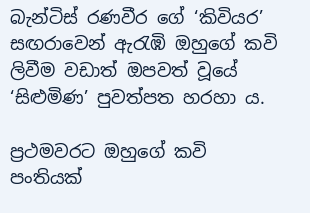බැන්ටිස් රණවීර ගේ ‘කිවියර’ සඟරාවෙන් ඇරැඹි ඔහුගේ කවි ලිවීම වඩාත් ඔපවත් වූයේ ‘සිළුමිණ’ පුවත්පත හරහා ය.

ප්‍රථමවරට ඔහුගේ කවි පංතියක්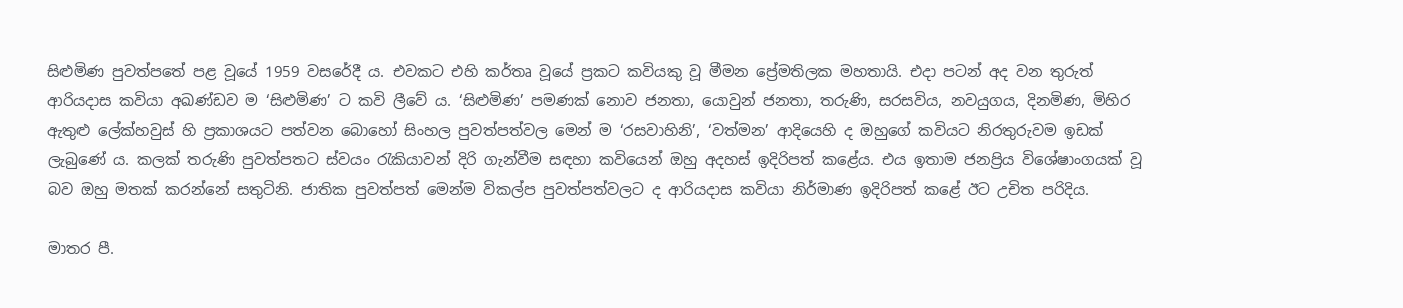සිළුමිණ පුවත්පතේ පළ වූයේ 1959 වසරේදී ය. එවකට එහි කර්තෘ වූයේ ප්‍රකට කවියකු වූ මීමන ප්‍රේමතිලක මහතායි. එදා පටන් අද වන තුරුත් ආරියදාස කවියා අඛණ්ඩව ම ‘සිළුමිණ’ ට කවි ලීවේ ය. ‘සිළුමිණ’ පමණක් නොව ජනතා, යොවුන් ජනතා, තරුණි, සරසවිය, නවයුගය, දිනමිණ, මිහිර ඇතුළු ලේක්හවුස් හි ප්‍රකාශයට පත්වන බොහෝ සිංහල පුවත්පත්වල මෙන් ම ‘රසවාහිනි’, ‘වත්මන’ ආදියෙහි ද ඔහුගේ කවියට නිරතුරුවම ඉඩක් ලැබුණේ ය. කලක් තරුණි පුවත්පතට ස්වයං රැකියාවන් දිරි ගැන්වීම සඳහා කවියෙන් ඔහු අදහස් ඉදිරිපත් කළේය. එය ඉතාම ජනප්‍රිය විශේෂාංගයක් වූ බව ඔහු මතක් කරන්නේ සතුටිනි. ජාතික පුවත්පත් මෙන්ම විකල්ප පුවත්පත්වලට ද ආරියදාස කවියා නිර්මාණ ඉදිරිපත් කළේ ඊට උචිත පරිදිය.

මාතර පී.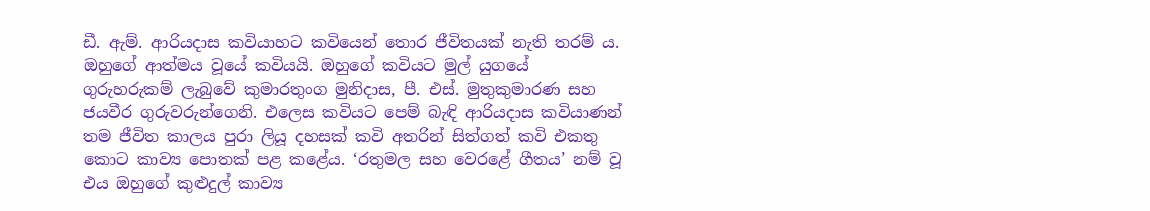ඩී. ඇම්. ආරියදාස කවියාහට කවියෙන් තොර ජීවිතයක් නැති තරම් ය. ඔහුගේ ආත්මය වූයේ කවියයි. ඔහුගේ කවියට මුල් යුගයේ ගුරුහරුකම් ලැබුවේ කුමාරතුංග මුනිදාස, පී. එස්. මුතුකුමාරණ සහ ජයවීර ගුරුවරුන්ගෙනි. එලෙස කවියට පෙම් බැඳි ආරියදාස කවියාණන් තම ජීවිත කාලය පුරා ලියූ දහසක් කවි අතරින් සිත්ගත් කවි එකතු කොට කාව්‍ය පොතක් පළ කළේය. ‘රතුමල සහ වෙරළේ ගීතය’ නම් වූ එය ඔහුගේ කුළුදුල් කාව්‍ය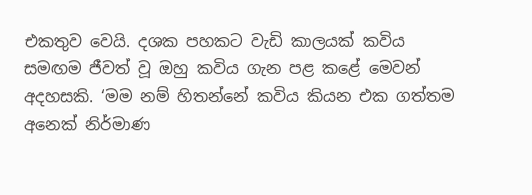එකතුව වෙයි. දශක පහකට වැඩි කාලයක් කවිය සමඟම ජීවත් වූ ඔහු කවිය ගැන පළ කළේ මෙවන් අදහසකි. ‘මම නම් හිතන්නේ කවිය කියන එක ගත්තම අනෙක් නිර්මාණ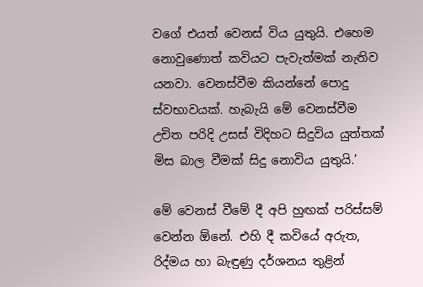වගේ එයත් වෙනස් විය යුතුයි. එහෙම නොවුණොත් කවියට පැවැත්මක් නැතිව යනවා. වෙනස්වීම කියන්නේ පොදු ස්වභාවයක්. හැබැයි මේ වෙනස්වීම උචිත පරිදි උසස් විදිහට සිදුවිය යුත්තක් මිස බාල වීමක් සිදු නොවිය යුතුයි.’

මේ වෙනස් වීමේ දී අපි හුඟක් පරිස්සම් වෙන්න ඕනේ. එහි දී කවියේ අරුත, රිද්මය හා බැඳුණු දර්ශනය තුළින්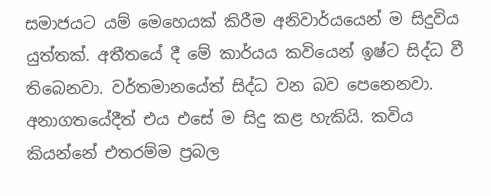සමාජයට යම් මෙහෙයක් කිරීම අනිවාර්යයෙන් ම සිදුවිය යුත්තක්. අතීතයේ දී මේ කාර්යය කවියෙන් ඉෂ්ට සිද්ධ වී තිබෙනවා. වර්තමානයේත් සිද්ධ වන බව පෙනෙනවා. අනාගතයේදීත් එය එසේ ම සිදු කළ හැකියි. කවිය කියන්නේ එතරම්ම ප්‍රබල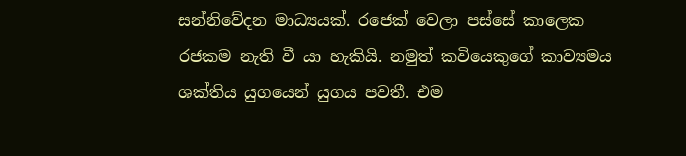සන්නිවේදන මාධ්‍යයක්. රජෙක් වෙලා පස්සේ කාලෙක රජකම නැති වී යා හැකියි. නමුත් කවියෙකුගේ කාව්‍යමය ශක්තිය යුගයෙන් යුගය පවතී. එම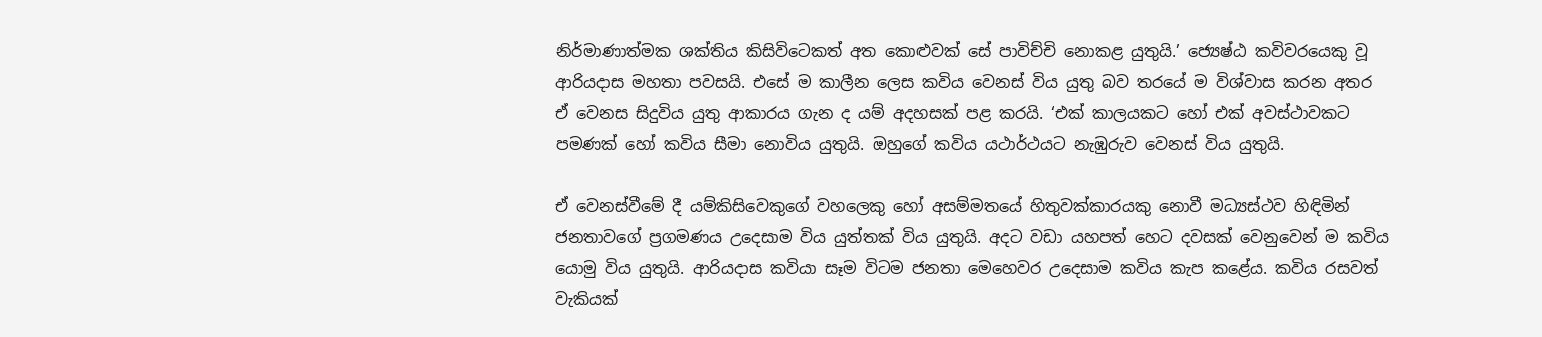නිර්මාණාත්මක ශක්තිය කිසිවිටෙකත් අත කොළුවක් සේ පාවිච්චි නොකළ යුතුයි.’ ජ්‍යෙෂ්ඨ කවිවරයෙකු වූ ආරියදාස මහතා පවසයි. එසේ ම කාලීන ලෙස කවිය වෙනස් විය යුතු බව තරයේ ම විශ්වාස කරන අතර ඒ වෙනස සිදුවිය යුතු ආකාරය ගැන ද යම් අදහසක් පළ කරයි. ‘එක් කාලයකට හෝ එක් අවස්ථාවකට පමණක් හෝ කවිය සීමා නොවිය යුතුයි. ඔහුගේ කවිය යථාර්ථයට නැඹුරුව වෙනස් විය යුතුයි.

ඒ වෙනස්වීමේ දී යම්කිසිවෙකුගේ වහලෙකු හෝ අසම්මතයේ හිතුවක්කාරයකු නොවී මධ්‍යස්ථව හිඳිමින් ජනතාවගේ ප්‍රගමණය උදෙසාම විය යුත්තක් විය යුතුයි. අදට වඩා යහපත් හෙට දවසක් වෙනුවෙන් ම කවිය යොමු විය යුතුයි. ආරියදාස කවියා සෑම විටම ජනතා මෙහෙවර උදෙසාම කවිය කැප කළේය. කවිය රසවත් වැකියක්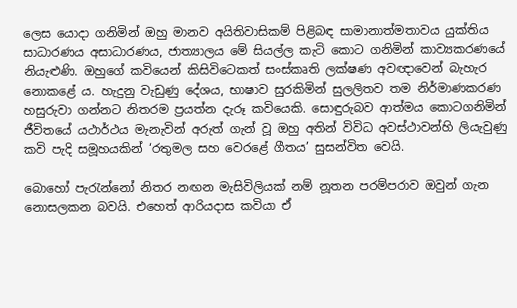ලෙස යොදා ගනිමින් ඔහු මානව අයිතිවාසිකම් පිළිබඳ සාමානාත්මතාවය යුක්තිය සාධාරණය අසාධාරණය, ජාත්‍යාලය මේ සියල්ල කැටි කොට ගනිමින් කාව්‍යකරණයේ නියැළුණි. ඔහුගේ කවියෙන් කිසිවිටෙකත් සංස්කෘති ලක්ෂණ අවඥාවෙන් බැහැර නොකළේ ය. හැදුනු වැඩුණු දේශය, භාෂාව සුරකිමින් සුලලිතව තම නිර්මාණකරණ හසුරුවා ගන්නට නිතරම ප්‍රයත්න දැරූ කවියෙකි. සොඳුරුබව ආත්මය කොටගනිමින් ජීවිතයේ යථාර්ථය මැනැවින් අරුත් ගැන් වූ ඔහු අතින් විවිධ අවස්ථාවන්හි ලියැවුණු කවි පැදි සමූහයකින් ‘රතුමල සහ වෙරළේ ගීතය’ සුසන්විත වෙයි.

බොහෝ පැරැන්නෝ නිතර නඟන මැසිවිලියක් නම් නූතන පරම්පරාව ඔවුන් ගැන නොසලකන බවයි. එහෙත් ආරියදාස කවියා ඒ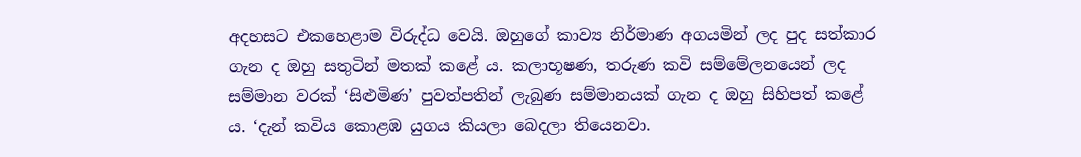අදහසට එකහෙළාම විරුද්ධ වෙයි. ඔහුගේ කාව්‍ය නිර්මාණ අගයමින් ලද පුද සත්කාර ගැන ද ඔහු සතුටින් මතක් කළේ ය. කලාභූෂණ, තරුණ කවි සම්මේලනයෙන් ලද සම්මාන වරක් ‘සිළුමිණ’ පුවත්පතින් ලැබුණ සම්මානයක් ගැන ද ඔහු සිහිපත් කළේ ය. ‘දැන් කවිය කොළඹ යුගය කියලා බෙදලා තියෙනවා.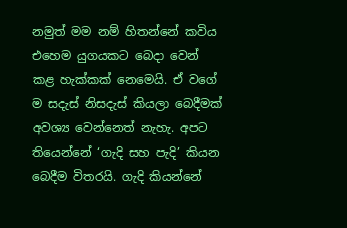නමුත් මම නම් හිතන්නේ කවිය එහෙම යුගයකට බෙදා වෙන් කළ හැක්කක් නෙමෙයි. ඒ වගේ ම සදැස් නිසදැස් කියලා බෙදීමක් අවශ්‍ය වෙන්නෙත් නැහැ. අපට තියෙන්නේ ‘ගැදි සහ පැදි’ කියන බෙදීම විතරයි. ගැදි කියන්නේ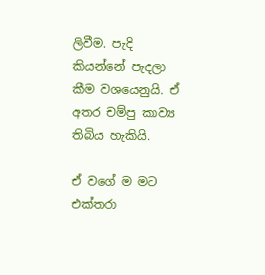ලිවීම. පැදි කියන්නේ පැදලා කීම වශයෙනුයි. ඒ අතර චම්පු කාව්‍ය තිබිය හැකියි.

ඒ වගේ ම මට එක්තරා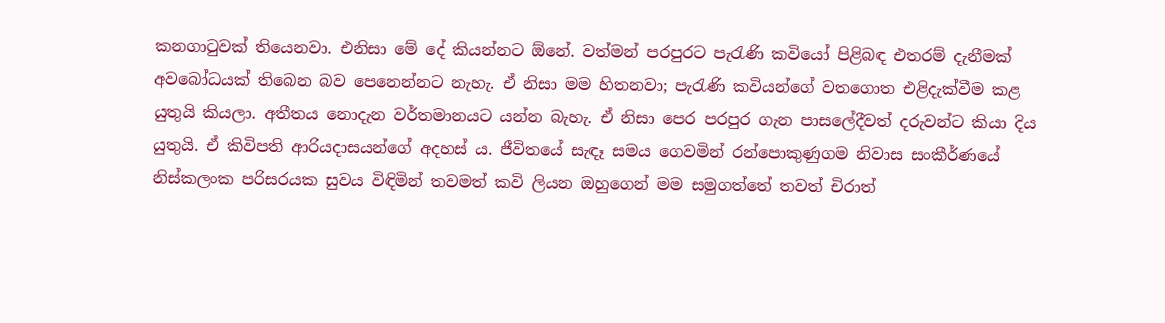කනගාටුවක් තියෙනවා. එනිසා මේ දේ කියන්නට ඕනේ. වත්මන් පරපුරට පැරැණි කවියෝ පිළිබඳ එතරම් දැනීමක් අවබෝධයක් තිබෙන බව පෙනෙන්නට නැහැ. ඒ නිසා මම හිතනවා; පැරැණි කවියන්ගේ වතගොත එළිදැක්වීම කළ යුතුයි කියලා. අතීතය නොදැන වර්තමානයට යන්න බැහැ. ඒ නිසා පෙර පරපුර ගැන පාසලේදීවත් දරුවන්ට කියා දිය යුතුයි. ඒ කිවිපති ආරියදාසයන්ගේ අදහස් ය. ජීවිතයේ සැඳෑ සමය ගෙවමින් රන්පොකුණුගම නිවාස සංකීර්ණයේ නිස්කලංක පරිසරයක සුවය විඳිමින් තවමත් කවි ලියන ඔහුගෙන් මම සමුගත්තේ තවත් චිරාත්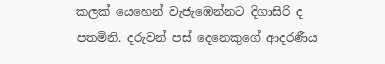කලක් යෙහෙන් වැජැඹෙන්නට දිගාසිරි ද පතමිනි. දරුවන් පස් දෙනෙකුගේ ආදරණීය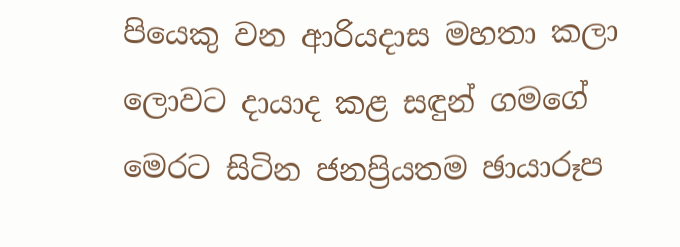පියෙකු වන ආරියදාස මහතා කලා ලොවට දායාද කළ සඳුන් ගමගේ මෙරට සිටින ජනප්‍රියතම ඡායාරූප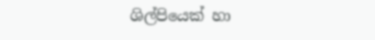ශිල්පියෙක් හා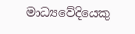මාධ්‍යවේදියෙකු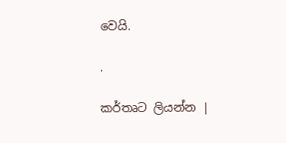වෙයි.

.

කර්තෘට ලියන්න |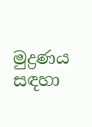මුද්‍රණය සඳහා